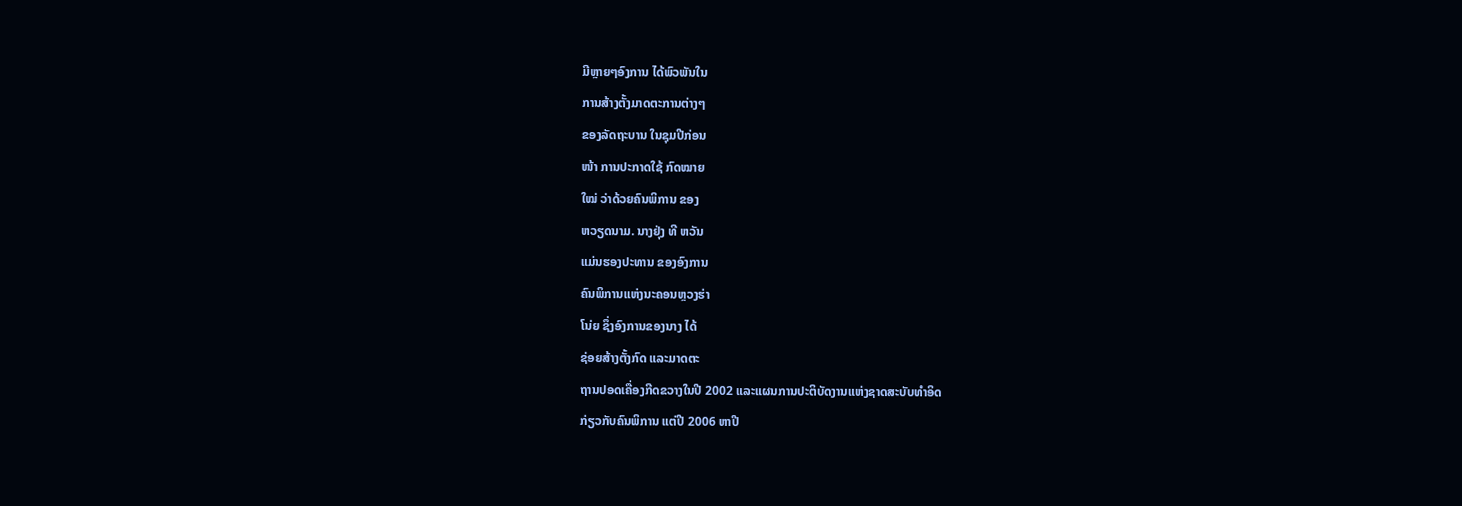ມີຫຼາຍໆອົງການ ໄດ້ພົວພັນໃນ
ການສ້າງຕັ້ງມາດຕະການຕ່າງໆ
ຂອງລັດຖະບານ ໃນຊຸມປີກ່ອນ
ໜ້າ ການປະກາດໃຊ້ ກົດໝາຍ
ໃໝ່ ວ່າດ້ວຍຄົນພິການ ຂອງ
ຫວຽດນາມ. ນາງຢຸ່ງ ທີ ຫວັນ
ແມ່ນຮອງປະທານ ຂອງອົງການ
ຄົນພິການແຫ່ງນະຄອນຫຼວງຮ່າ
ໂນ່ຍ ຊຶ່ງອົງການຂອງນາງ ໄດ້
ຊ່ອຍສ້າງຕັ້ງກົດ ແລະມາດຕະ
ຖານປອດເຄື່ອງກີດຂວາງໃນປີ 2002 ແລະແຜນການປະຕິບັດງານແຫ່ງຊາດສະບັບທຳອິດ
ກ່ຽວກັບຄົນພິການ ແຕ່ປີ 2006 ຫາປີ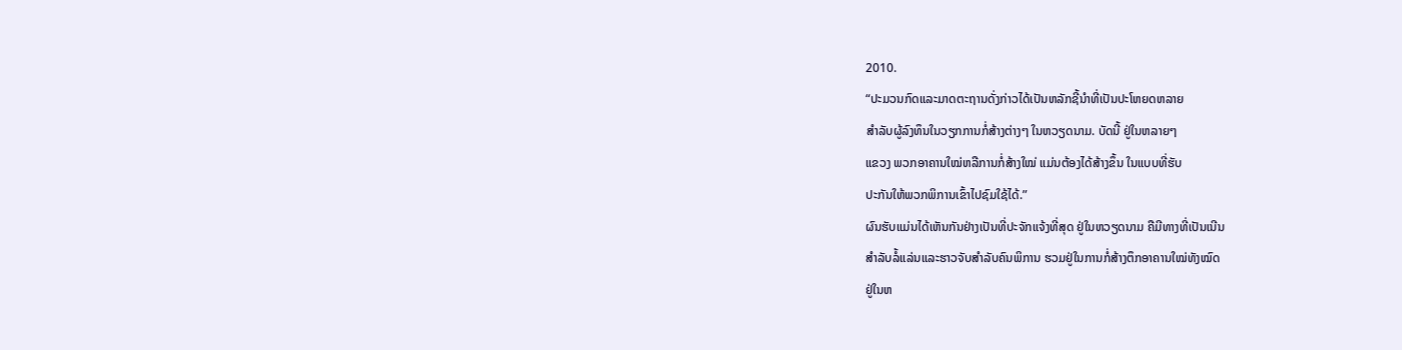2010.
“ປະມວນກົດແລະມາດຕະຖານດັ່ງກ່າວໄດ້ເປັນຫລັກຊີ້ນໍາທີ່ເປັນປະໂຫຍດຫລາຍ
ສໍາລັບຜູ້ລົງທຶນໃນວຽກການກໍ່ສ້າງຕ່າງໆ ໃນຫວຽດນາມ. ບັດນີ້ ຢູ່ໃນຫລາຍໆ
ແຂວງ ພວກອາຄານໃໝ່ຫລືການກໍ່ສ້າງໃໝ່ ແມ່ນຕ້ອງໄດ້ສ້າງຂຶ້ນ ໃນແບບທີ່ຮັບ
ປະກັນໃຫ້ພວກພິການເຂົ້າໄປຊົມໃຊ້ໄດ້.”
ຜົນຮັບແມ່ນໄດ້ເຫັນກັນຢ່າງເປັນທີ່ປະຈັກແຈ້ງທີ່ສຸດ ຢູ່ໃນຫວຽດນາມ ຄືມີທາງທີ່ເປັນເນີນ
ສໍາລັບລໍ້ແລ່ນແລະຮາວຈັບສຳລັບຄົນພິການ ຮວມຢູ່ໃນການກໍ່ສ້າງຕຶກອາຄານໃໝ່ທັງໝົດ
ຢູ່ໃນຫ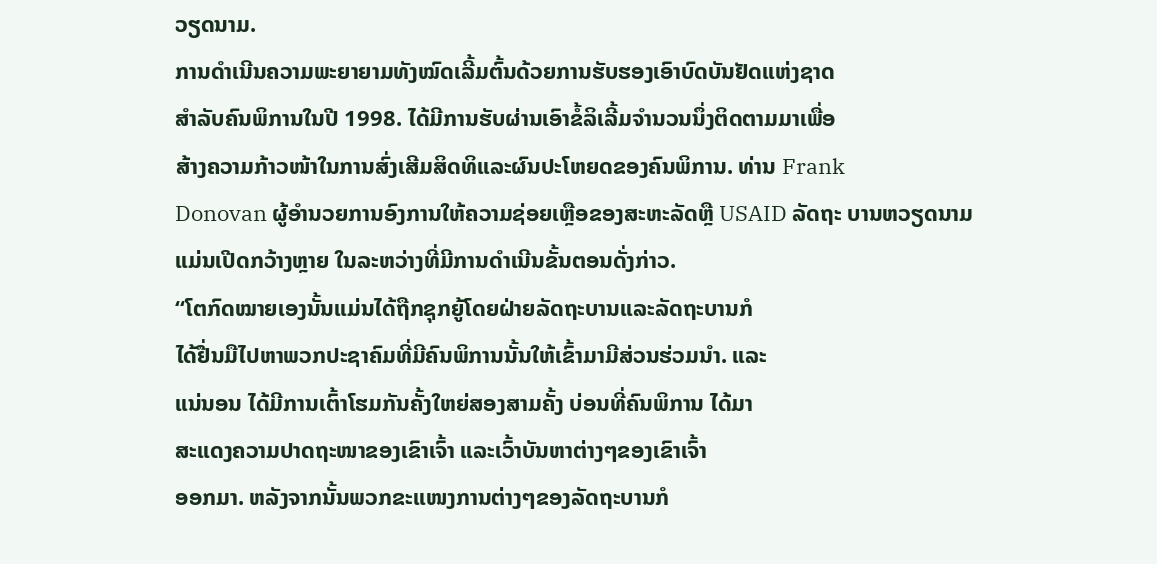ວຽດນາມ.
ການດຳເນີນຄວາມພະຍາຍາມທັງໝົດເລີ້ມຕົ້ນດ້ວຍການຮັບຮອງເອົາບົດບັນຢັດແຫ່ງຊາດ
ສຳລັບຄົນພິການໃນປີ 1998. ໄດ້ມີການຮັບຜ່ານເອົາຂໍ້ລິເລີ້ມຈຳນວນນຶ່ງຕິດຕາມມາເພື່ອ
ສ້າງຄວາມກ້າວໜ້າໃນການສົ່ງເສີມສິດທິແລະຜົນປະໂຫຍດຂອງຄົນພິການ. ທ່ານ Frank
Donovan ຜູ້ອຳນວຍການອົງການໃຫ້ຄວາມຊ່ອຍເຫຼືອຂອງສະຫະລັດຫຼື USAID ລັດຖະ ບານຫວຽດນາມແມ່ນເປີດກວ້າງຫຼາຍ ໃນລະຫວ່າງທີ່ມີການດຳເນີນຂັ້ນຕອນດັ່ງກ່າວ.
“ໂຕກົດໝາຍເອງນັ້ນແມ່ນໄດ້ຖືກຊຸກຍູ້ໂດຍຝ່າຍລັດຖະບານແລະລັດຖະບານກໍ
ໄດ້ຢື່ນມືໄປຫາພວກປະຊາຄົມທີ່ມີຄົນພິການນັ້ນໃຫ້ເຂົ້າມາມີສ່ວນຮ່ວມນໍາ. ແລະ
ແນ່ນອນ ໄດ້ມີການເຕົ້າໂຮມກັນຄັ້ງໃຫຍ່ສອງສາມຄັ້ງ ບ່ອນທີ່ຄົນພິການ ໄດ້ມາ
ສະແດງຄວາມປາດຖະໜາຂອງເຂົາເຈົ້າ ແລະເວົ້າບັນຫາຕ່າງໆຂອງເຂົາເຈົ້າ
ອອກມາ. ຫລັງຈາກນັ້ນພວກຂະແໜງການຕ່າງໆຂອງລັດຖະບານກໍ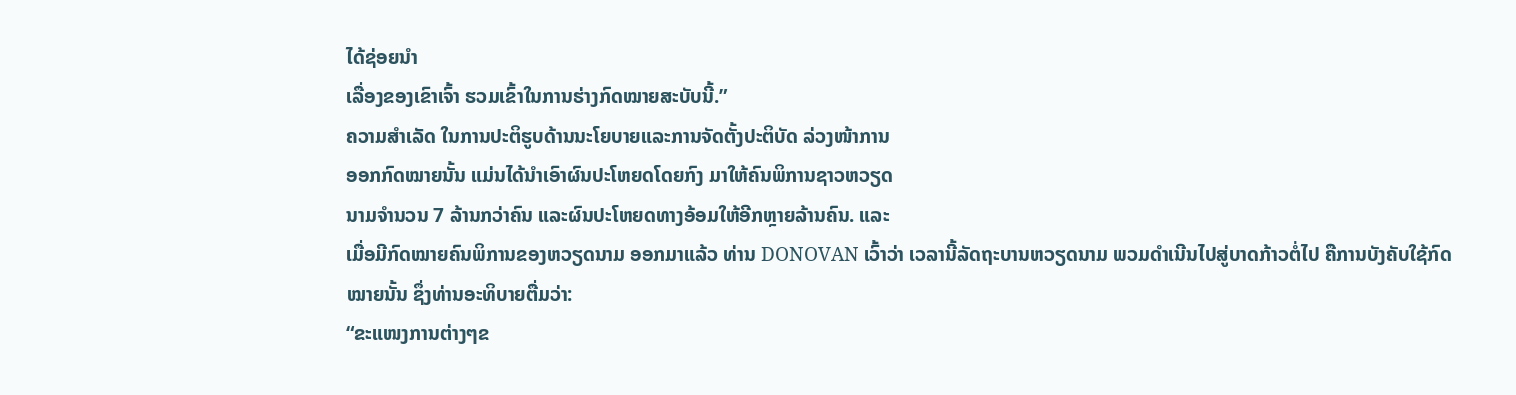ໄດ້ຊ່ອຍນໍາ
ເລື່ອງຂອງເຂົາເຈົ້າ ຮວມເຂົ້າໃນການຮ່າງກົດໝາຍສະບັບນີ້.”
ຄວາມສຳເລັດ ໃນການປະຕິຮູບດ້ານນະໂຍບາຍແລະການຈັດຕັ້ງປະຕິບັດ ລ່ວງໜ້າການ
ອອກກົດໝາຍນັ້ນ ແມ່ນໄດ້ນຳເອົາຜົນປະໂຫຍດໂດຍກົງ ມາໃຫ້ຄົນພິການຊາວຫວຽດ
ນາມຈຳນວນ 7 ລ້ານກວ່າຄົນ ແລະຜົນປະໂຫຍດທາງອ້ອມໃຫ້ອີກຫຼາຍລ້ານຄົນ. ແລະ
ເມື່ອມີກົດໝາຍຄົນພິການຂອງຫວຽດນາມ ອອກມາແລ້ວ ທ່ານ DONOVAN ເວົ້າວ່າ ເວລານີ້ລັດຖະບານຫວຽດນາມ ພວມດຳເນີນໄປສູ່ບາດກ້າວຕໍ່ໄປ ຄືການບັງຄັບໃຊ້ກົດ
ໝາຍນັ້ນ ຊຶ່ງທ່ານອະທິບາຍຕື່ມວ່າ:
“ຂະແໜງການຕ່າງໆຂ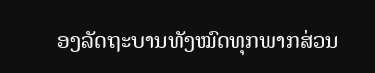ອງລັດຖະບານທັງໝົດທຸກພາກສ່ວນ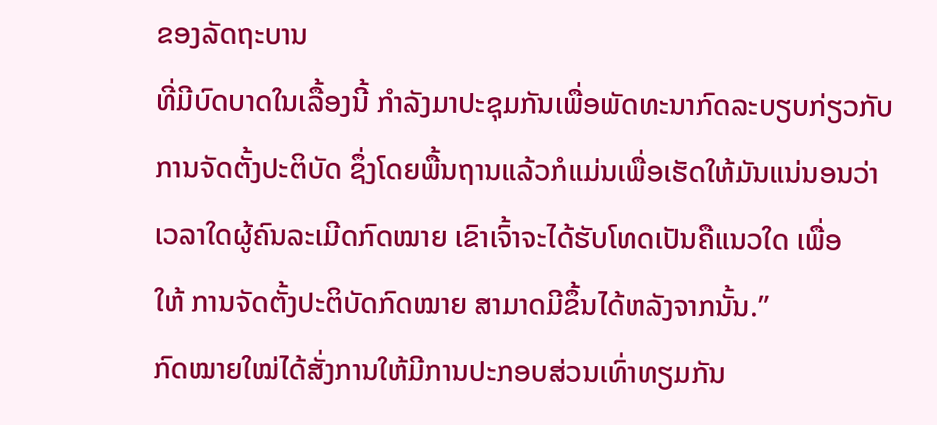ຂອງລັດຖະບານ
ທີ່ມີບົດບາດໃນເລື້ອງນີ້ ກໍາລັງມາປະຊຸມກັນເພື່ອພັດທະນາກົດລະບຽບກ່ຽວກັບ
ການຈັດຕັ້ງປະຕິບັດ ຊຶ່ງໂດຍພື້ນຖານແລ້ວກໍແມ່ນເພື່ອເຮັດໃຫ້ມັນແນ່ນອນວ່າ
ເວລາໃດຜູ້ຄົນລະເມີດກົດໝາຍ ເຂົາເຈົ້າຈະໄດ້ຮັບໂທດເປັນຄືແນວໃດ ເພື່ອ
ໃຫ້ ການຈັດຕັ້ງປະຕິບັດກົດໝາຍ ສາມາດມີຂຶ້ນໄດ້ຫລັງຈາກນັ້ນ.”
ກົດໝາຍໃໝ່ໄດ້ສັ່ງການໃຫ້ມີການປະກອບສ່ວນເທົ່າທຽມກັນ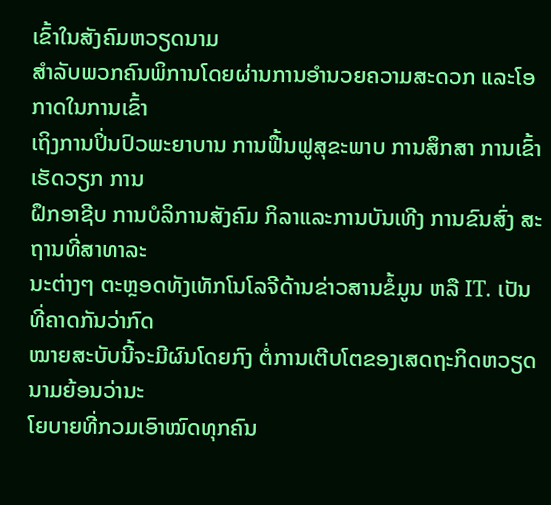ເຂົ້າໃນສັງຄົມຫວຽດນາມ
ສຳລັບພວກຄົນພິການໂດຍຜ່ານການອຳນວຍຄວາມສະດວກ ແລະໂອກາດໃນການເຂົ້າ
ເຖິງການປິ່ນປົວພະຍາບານ ການຟື້ນຟູສຸຂະພາບ ການສຶກສາ ການເຂົ້າເຮັດວຽກ ການ
ຝຶກອາຊີບ ການບໍລິການສັງຄົມ ກິລາແລະການບັນເທີງ ການຂົນສົ່ງ ສະຖານທີ່ສາທາລະ
ນະຕ່າງໆ ຕະຫຼອດທັງເທັກໂນໂລຈີດ້ານຂ່າວສານຂໍ້ມູນ ຫລື IT. ເປັນທີ່ຄາດກັນວ່າກົດ
ໝາຍສະບັບນີ້ຈະມີຜົນໂດຍກົງ ຕໍ່ການເຕີບໂຕຂອງເສດຖະກິດຫວຽດນາມຍ້ອນວ່ານະ
ໂຍບາຍທີ່ກວມເອົາໝົດທຸກຄົນ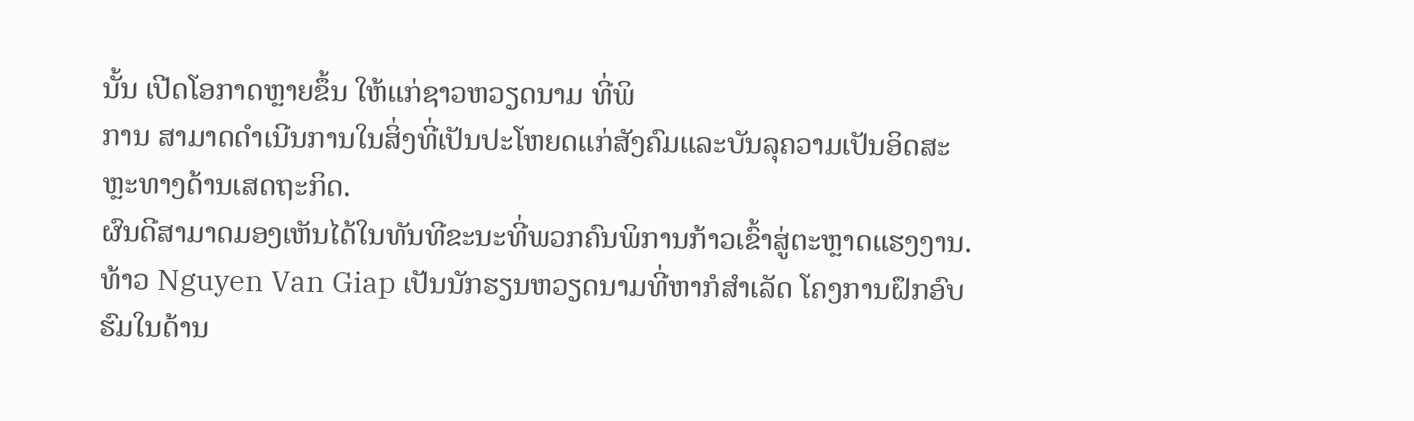ນັ້ນ ເປີດໂອກາດຫຼາຍຂຶ້ນ ໃຫ້ແກ່ຊາວຫວຽດນາມ ທີ່ພິ
ການ ສາມາດດຳເນີນການໃນສິ່ງທີ່ເປັນປະໂຫຍດແກ່ສັງຄົມແລະບັນລຸຄວາມເປັນອິດສະ
ຫຼະທາງດ້ານເສດຖະກິດ.
ຜົນດີສາມາດມອງເຫັນໄດ້ໃນທັນທີຂະນະທີ່ພວກຄົນພິການກ້າວເຂົ້າສູ່ຕະຫຼາດແຮງງານ.
ທ້າວ Nguyen Van Giap ເປັນນັກຮຽນຫວຽດນາມທີ່ຫາກໍສຳເລັດ ໂຄງການຝຶກອົບ
ຮົມໃນດ້ານ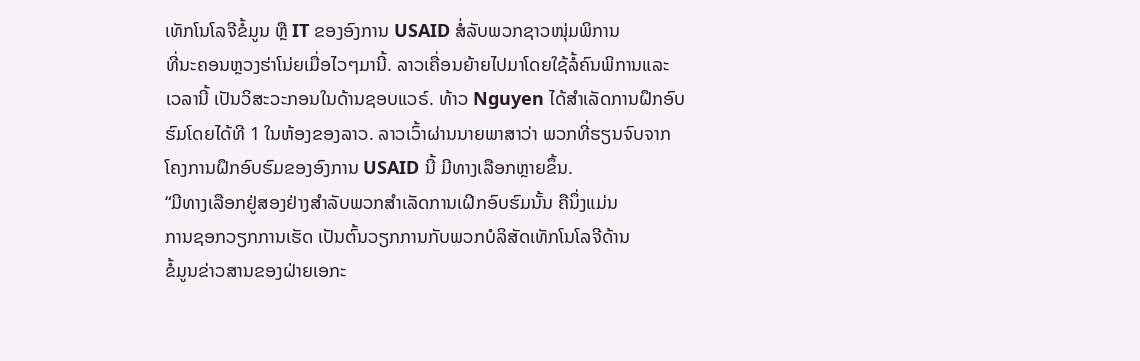ເທັກໂນໂລຈີຂໍ້ມູນ ຫຼື IT ຂອງອົງການ USAID ສໍ່ລັບພວກຊາວໜຸ່ມພິການ
ທີ່ນະຄອນຫຼວງຮ່າໂນ່ຍເມື່ອໄວໆມານີ້. ລາວເຄື່ອນຍ້າຍໄປມາໂດຍໃຊ້ລໍ້ຄົນພິການແລະ
ເວລານີ້ ເປັນວິສະວະກອນໃນດ້ານຊອບແວຣ໌. ທ້າວ Nguyen ໄດ້ສຳເລັດການຝຶກອົບ
ຮົມໂດຍໄດ້ທີ 1 ໃນຫ້ອງຂອງລາວ. ລາວເວົ້າຜ່ານນາຍພາສາວ່າ ພວກທີ່ຮຽນຈົບຈາກ
ໂຄງການຝຶກອົບຮົມຂອງອົງການ USAID ນີ້ ມີທາງເລືອກຫຼາຍຂຶ້ນ.
“ມີທາງເລືອກຢູ່ສອງຢ່າງສໍາລັບພວກສໍາເລັດການເຝິກອົບຮົມນັ້ນ ຄືນຶ່ງແມ່ນ
ການຊອກວຽກການເຮັດ ເປັນຕົ້ນວຽກການກັບພວກບໍລິສັດເທັກໂນໂລຈີດ້ານ
ຂໍ້ມູນຂ່າວສານຂອງຝ່າຍເອກະ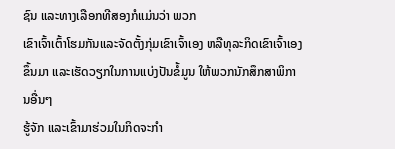ຊົນ ແລະທາງເລືອກທີສອງກໍແມ່ນວ່າ ພວກ
ເຂົາເຈົ້າເຕົ້າໂຮມກັນແລະຈັດຕັ້ງກຸ່ມເຂົາເຈົ້າເອງ ຫລືທຸລະກິດເຂົາເຈົ້າເອງ
ຂຶ້ນມາ ແລະເຮັດວຽກໃນການແບ່ງປັນຂໍ້ມູນ ໃຫ້ພວກນັກສຶກສາພິການອື່ນໆ
ຮູ້ຈັກ ແລະເຂົ້າມາຮ່ວມໃນກິດຈະກໍາ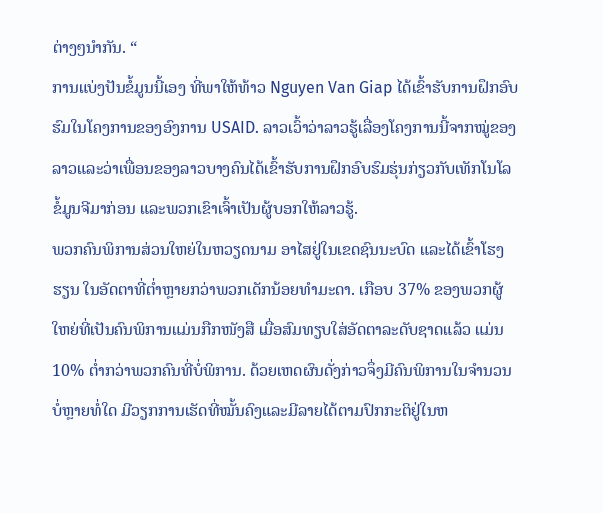ຕ່າງໆນໍາກັນ. “
ການແບ່ງປັນຂໍ້ມູນນີ້ເອງ ທີ່ພາໃຫ້ທ້າວ Nguyen Van Giap ໄດ້ເຂົ້າຮັບການຝຶກອົບ
ຮົມໃນໂຄງການຂອງອົງການ USAID. ລາວເວົ້າວ່າລາວຮູ້ເລື່ອງໂຄງການນີ້ຈາກໝູ່ຂອງ
ລາວແລະວ່າເພື່ອນຂອງລາວບາງຄົນໄດ້ເຂົ້າຮັບການຝຶກອົບຮົມຮຸ່ນກ່ຽວກັບເທັກໂນໂລ
ຂໍ້ມູນຈີມາກ່ອນ ແລະພວກເຂົາເຈົ້າເປັນຜູ້ບອກໃຫ້ລາວຮູ້.
ພວກຄົນພິການສ່ວນໃຫຍ່ໃນຫວຽດນາມ ອາໄສຢູ່ໃນເຂດຊົນນະບົດ ແລະໄດ້ເຂົ້າໂຮງ
ຮຽນ ໃນອັດຕາທີ່ຕໍ່າຫຼາຍກວ່າພວກເດັກນ້ອຍທຳມະດາ. ເກືອບ 37% ຂອງພວກຜູ້
ໃຫຍ່ທີ່ເປັນຄົນພິການແມ່ນກືກໜັງສື ເມື່ອສົມທຽບໃສ່ອັດຕາລະດັບຊາດແລ້ວ ແມ່ນ
10% ຕໍ່າກວ່າພວກຄົນທີ່ບໍ່ພິການ. ດ້ວຍເຫດຜົນດັ່ງກ່າວຈຶ່ງມີຄົນພິການໃນຈຳນວນ
ບໍ່ຫຼາຍທໍ່ໃດ ມີວຽກການເຮັດທີ່ໝັ້ນຄົງແລະມີລາຍໄດ້ຕາມປົກກະຕິຢູ່ໃນຫ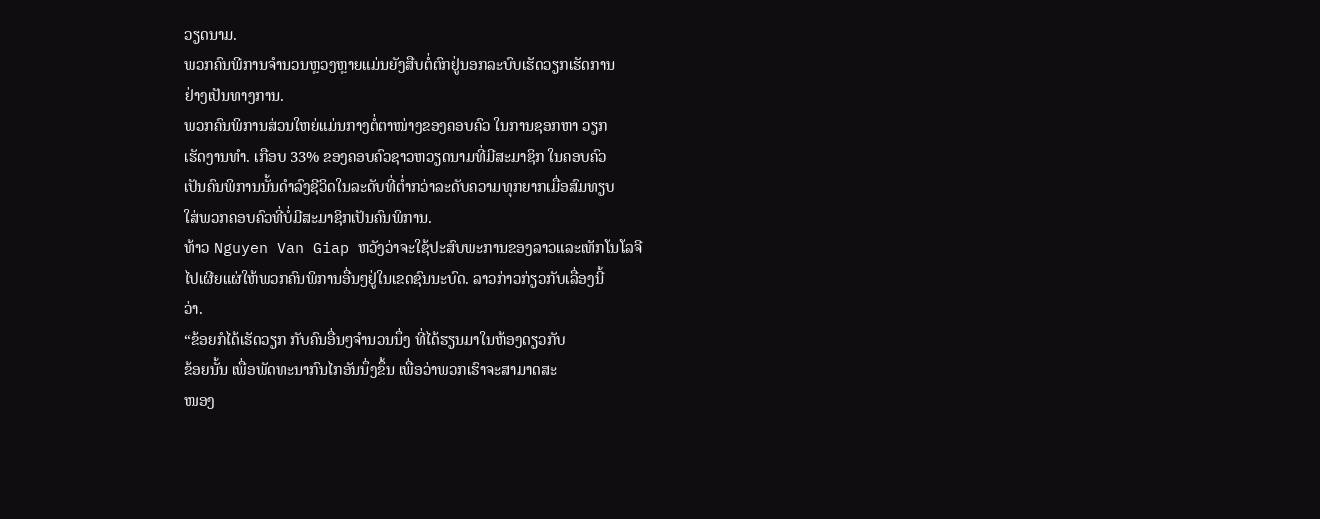ວຽດນາມ.
ພວກຄົນພີການຈຳນວນຫຼວງຫຼາຍແມ່ນຍັງສືບຕໍ່ຕົກຢູ່ນອກລະບົບເຮັດວຽກເຮັດການ
ຢ່າງເປັນທາງການ.
ພວກຄົນພິການສ່ວນໃຫຍ່ແມ່ນກາງຕໍ່ຕາໜ່າງຂອງຄອບຄົວ ໃນການຊອກຫາ ວຽກ
ເຮັດງານທຳ. ເກືອບ 33% ຂອງຄອບຄົວຊາວຫວຽດນາມທີ່ມີສະມາຊິກ ໃນຄອບຄົວ
ເປັນຄົນພິການນັ້ນດຳລົງຊີວິດໃນລະດັບທີ່ຕໍ່າກວ່າລະດັບຄວາມທຸກຍາກເມື່ອສົມທຽບ
ໃສ່ພວກຄອບຄົວທີ່ບໍ່ມີສະມາຊິກເປັນຄົນພິການ.
ທ້າວ Nguyen Van Giap ຫວັງວ່າຈະໃຊ້ປະສົບພະການຂອງລາວແລະເທັກໂນໂລຈີ
ໄປເຜີຍແຜ່ໃຫ້ພວກຄົນພິການອື່ນໆຢູ່ໃນເຂດຊົນນະບົດ. ລາວກ່າວກ່ຽວກັບເລື່ອງນີ້
ວ່າ.
“ຂ້ອຍກໍໄດ້ເຮັດວຽກ ກັບຄົນອື່ນໆຈໍານວນນຶ່ງ ທີ່ໄດ້ຮຽນມາໃນຫ້ອງດຽວກັບ
ຂ້ອຍນັ້ນ ເພື່ອພັດທະນາກົນໄກອັນນຶ່ງຂຶ້ນ ເພື່ອວ່າພວກເຮົາຈະສາມາດສະ
ໜອງ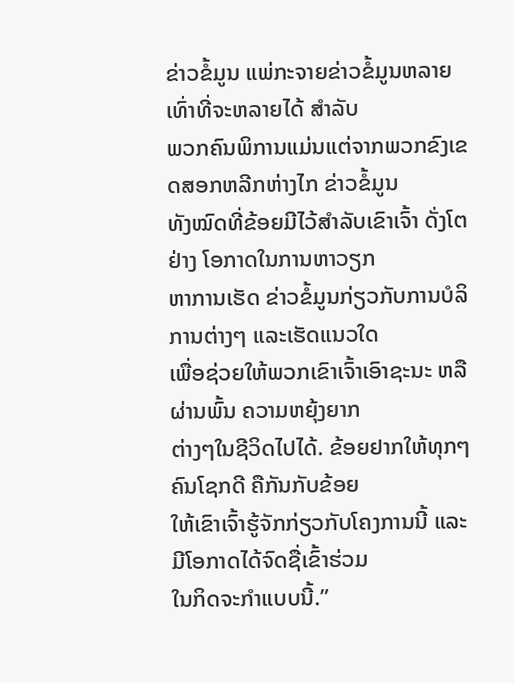ຂ່າວຂໍ້ມູນ ແພ່ກະຈາຍຂ່າວຂໍ້ມູນຫລາຍເທົ່າທີ່ຈະຫລາຍໄດ້ ສໍາລັບ
ພວກຄົນພິການແມ່ນແຕ່ຈາກພວກຂົງເຂດສອກຫລີກຫ່າງໄກ ຂ່າວຂໍ້ມູນ
ທັງໝົດທີ່ຂ້ອຍມີໄວ້ສໍາລັບເຂົາເຈົ້າ ດັ່ງໂຕຢ່າງ ໂອກາດໃນການຫາວຽກ
ຫາການເຮັດ ຂ່າວຂໍ້ມູນກ່ຽວກັບການບໍລິການຕ່າງໆ ແລະເຮັດແນວໃດ
ເພື່ອຊ່ວຍໃຫ້ພວກເຂົາເຈົ້າເອົາຊະນະ ຫລືຜ່ານພົ້ນ ຄວາມຫຍຸ້ງຍາກ
ຕ່າງໆໃນຊີວິດໄປໄດ້. ຂ້ອຍຢາກໃຫ້ທຸກໆຄົນໂຊກດີ ຄືກັນກັບຂ້ອຍ
ໃຫ້ເຂົາເຈົ້າຮູ້ຈັກກ່ຽວກັບໂຄງການນີ້ ແລະມີໂອກາດໄດ້ຈົດຊື່ເຂົ້າຮ່ວມ
ໃນກິດຈະກໍາແບບນີ້.”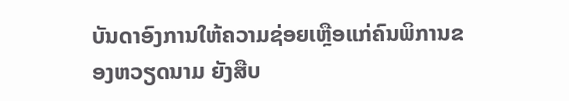ບັນດາອົງການໃຫ້ຄວາມຊ່ອຍເຫຼືອແກ່ຄົນພິການຂອງຫວຽດນາມ ຍັງສືບ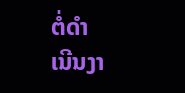ຕໍ່ດຳ
ເນີນງາ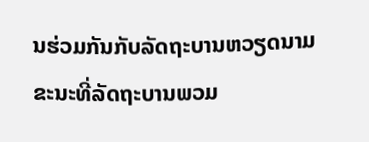ນຮ່ວມກັນກັບລັດຖະບານຫວຽດນາມ ຂະນະທີ່ລັດຖະບານພວມ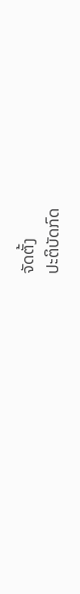ຈັດຕັ້ງ
ປະຕິບັດກົດ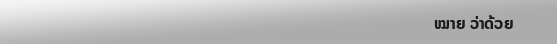ໝາຍ ວ່າດ້ວຍ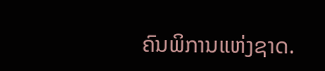ຄົນພິການແຫ່ງຊາດ.